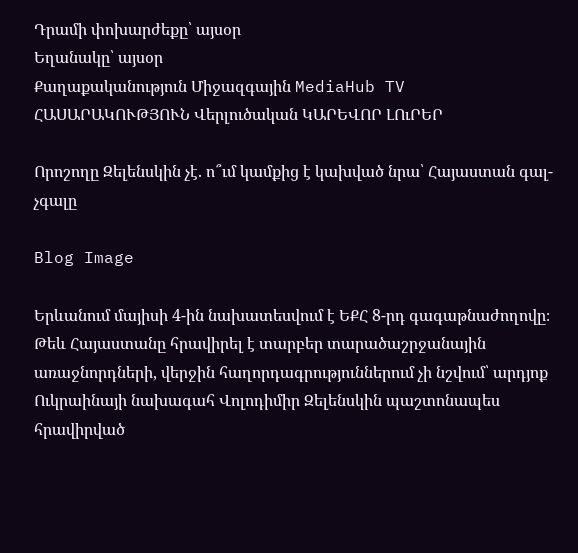Դրամի փոխարժեքը՝ այսօր
Եղանակը՝ այսօր
Քաղաքականություն Միջազգային MediaHub TV ՀԱՍԱՐԱԿՈՒԹՅՈՒՆ Վերլուծական ԿԱՐԵՎՈՐ ԼՈւՐԵՐ

Որոշողը Զելենսկին չէ. ո՞ւմ կամքից է կախված նրա՝ Հայաստան գալ-չգալը

Blog Image

Երևանում մայիսի 4-ին նախատեսվում է ԵՔՀ 8-րդ գագաթնաժողովը։ Թեև Հայաստանը հրավիրել է տարբեր տարածաշրջանային առաջնորդների, վերջին հաղորդագրություններում չի նշվում՝ արդյոք Ուկրաինայի նախագահ Վոլոդիմիր Զելենսկին պաշտոնապես հրավիրված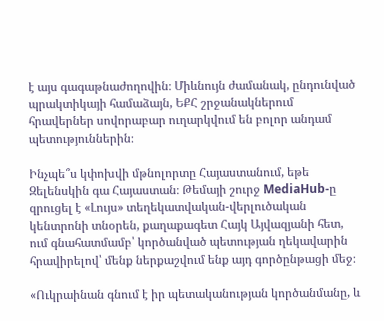է այս գագաթնաժողովին։ Միևնույն ժամանակ, ընդունված պրակտիկայի համաձայն, ԵՔՀ շրջանակներում հրավերներ սովորաբար ուղարկվում են բոլոր անդամ պետություններին։

Ինչպե՞ս կփոխվի մթնոլորտը Հայաստանում, եթե Զելենսկին գա Հայաստան։ Թեմայի շուրջ MediaHub-ը զրուցել է «Լույս» տեղեկատվական-վերլուծական կենտրոնի տնօրեն, քաղաքագետ Հայկ Այվազյանի հետ, ում գնահատմամբ՝ կործանված պետության ղեկավարին հրավիրելով՝ մենք ներքաշվում ենք այդ գործընթացի մեջ։

«Ուկրաինան գնում է իր պետականության կործանմանը, և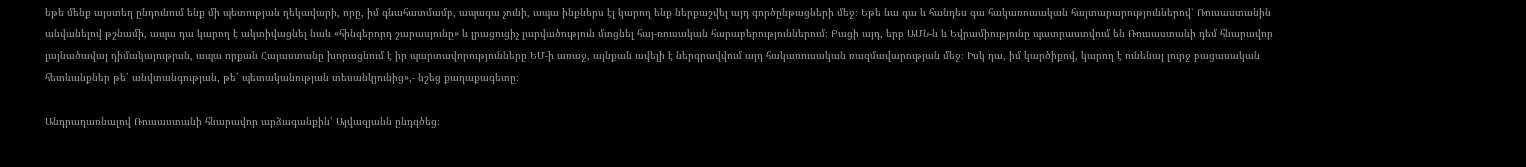եթե մենք այստեղ ընդունում ենք մի պետության ղեկավարի, որը, իմ գնահատմամբ, ապագա չունի, ապա ինքներս էլ կարող ենք ներքաշվել այդ գործընթացների մեջ։ Եթե նա գա և հանդես գա հակառուսական հայտարարություններով՝ Ռուսաստանին անվանելով թշնամի, ապա դա կարող է ակտիվացնել նաև «հինգերորդ շարասյունը» և լրացուցիչ լարվածություն մտցնել հայ-ռուսական հարաբերություններում։ Բացի այդ, երբ ԱՄՆ-ն և Եվրամիությունը պատրաստվում են Ռուսաստանի դեմ հնարավոր լայնածավալ դիմակայության, ապա որքան Հայաստանը խորացնում է իր պարտավորությունները ԵՄ-ի առաջ, այնքան ավելի է ներգրավվում այդ հակառուսական ռազմավարության մեջ։ Իսկ դա, իմ կարծիքով, կարող է ունենալ լուրջ բացասական հետևանքներ թե՛ անվտանգության, թե՛ պետականության տեսանկյունից»,- նշեց քաղաքագետը։

Անդրադառնալով Ռուսաստանի հնարավոր արձագանքին՝ Այվազյանն ընդգծեց։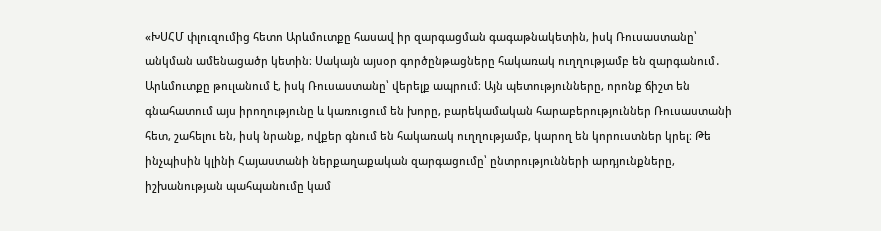«ԽՍՀՄ փլուզումից հետո Արևմուտքը հասավ իր զարգացման գագաթնակետին, իսկ Ռուսաստանը՝ անկման ամենացածր կետին։ Սակայն այսօր գործընթացները հակառակ ուղղությամբ են զարգանում․ Արևմուտքը թուլանում է, իսկ Ռուսաստանը՝ վերելք ապրում։ Այն պետությունները, որոնք ճիշտ են գնահատում այս իրողությունը և կառուցում են խորը, բարեկամական հարաբերություններ Ռուսաստանի հետ, շահելու են, իսկ նրանք, ովքեր գնում են հակառակ ուղղությամբ, կարող են կորուստներ կրել։ Թե ինչպիսին կլինի Հայաստանի ներքաղաքական զարգացումը՝ ընտրությունների արդյունքները, իշխանության պահպանումը կամ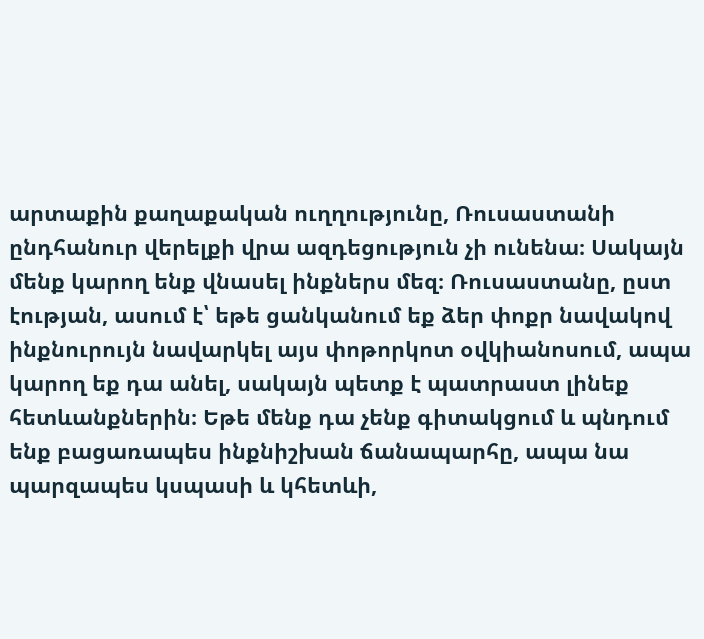արտաքին քաղաքական ուղղությունը, Ռուսաստանի ընդհանուր վերելքի վրա ազդեցություն չի ունենա։ Սակայն մենք կարող ենք վնասել ինքներս մեզ։ Ռուսաստանը, ըստ էության, ասում է՝ եթե ցանկանում եք ձեր փոքր նավակով ինքնուրույն նավարկել այս փոթորկոտ օվկիանոսում, ապա կարող եք դա անել, սակայն պետք է պատրաստ լինեք հետևանքներին։ Եթե մենք դա չենք գիտակցում և պնդում ենք բացառապես ինքնիշխան ճանապարհը, ապա նա պարզապես կսպասի և կհետևի,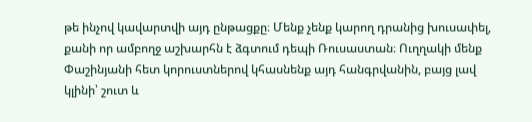թե ինչով կավարտվի այդ ընթացքը։ Մենք չենք կարող դրանից խուսափել, քանի որ ամբողջ աշխարհն է ձգտում դեպի Ռուսաստան։ Ուղղակի մենք Փաշինյանի հետ կորուստներով կհասնենք այդ հանգրվանին, բայց լավ կլինի՝ շուտ և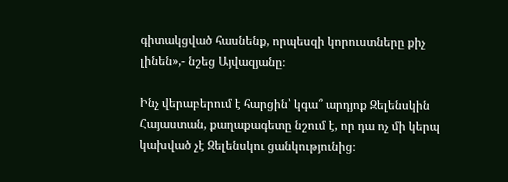գիտակցված հասնենք, որպեսզի կորուստները քիչ լինեն»,- նշեց Այվազյանը։

Ինչ վերաբերում է հարցին՝ կգա՞ արդյոք Զելենսկին Հայաստան, քաղաքագետը նշում է, որ դա ոչ մի կերպ կախված չէ Զելենսկու ցանկությունից։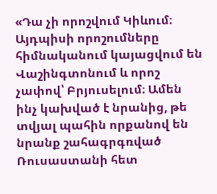«Դա չի որոշվում Կիևում։ Այդպիսի որոշումները հիմնականում կայացվում են Վաշինգտոնում և որոշ չափով՝ Բրյուսելում։ Ամեն ինչ կախված է նրանից, թե տվյալ պահին որքանով են նրանք շահագրգռված Ռուսաստանի հետ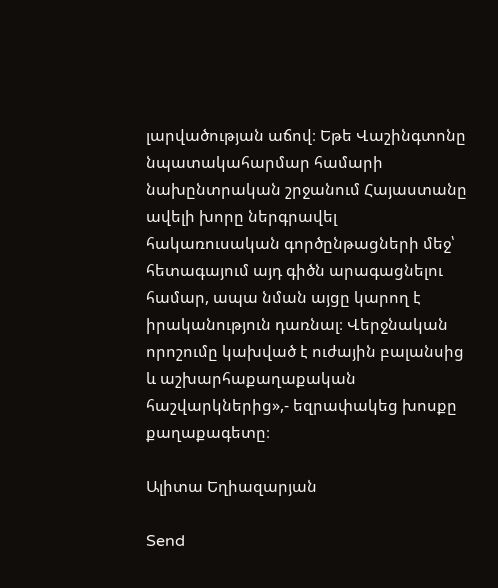լարվածության աճով։ Եթե Վաշինգտոնը նպատակահարմար համարի նախընտրական շրջանում Հայաստանը ավելի խորը ներգրավել հակառուսական գործընթացների մեջ՝ հետագայում այդ գիծն արագացնելու համար, ապա նման այցը կարող է իրականություն դառնալ։ Վերջնական որոշումը կախված է ուժային բալանսից և աշխարհաքաղաքական հաշվարկներից»,- եզրափակեց խոսքը քաղաքագետը։

Ալիտա Եղիազարյան

Send